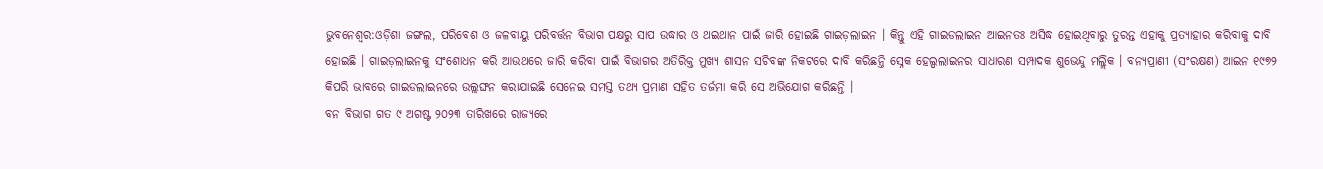ଭୁବନେଶ୍ବର:ଓଡ଼ିଶା ଜଙ୍ଗଲ, ପରିବେଶ ଓ ଜଳବାୟୁ ପରିବର୍ତ୍ତନ ବିଭାଗ ପକ୍ଷରୁ ସାପ ଉଦ୍ଧାର ଓ ଥଇଥାନ ପାଇଁ ଜାରି ହୋଇଛି ଗାଇଡ଼ଲାଇନ । କିନ୍ତୁ ଏହି ଗାଇଡଲାଇନ ଆଇନତଃ ଅସିଦ୍ଧ ହୋଇଥିବାରୁ ତୁରନ୍ତ ଏହାକୁ ପ୍ରତ୍ୟାହାର କରିବାକୁ ଦାବି ହୋଇଛି । ଗାଇଡ଼ଲାଇନକୁ ସଂଶୋଧନ କରି ଆଉଥରେ ଜାରି କରିବା ପାଇଁ ବିଭାଗର ଅତିରିକ୍ତ ମୁଖ୍ୟ ଶାସନ ସଚିବଙ୍କ ନିକଟରେ ଦାବି କରିଛନ୍ତି ସ୍ନେକ ହେଲ୍ପଲାଇନର ସାଧାରଣ ସମ୍ପାଦକ ଶୁଭେନ୍ଦୁ ମଲ୍ଲିକ । ବନ୍ୟପ୍ରାଣୀ (ସଂରକ୍ଷଣ) ଆଇନ ୧୯୭୨ କିପରି ଭାବରେ ଗାଇଡଲାଇନରେ ଉଲ୍ଲଙ୍ଘନ କରାଯାଇଛି ସେନେଇ ସମସ୍ତ ତଥ୍ୟ ପ୍ରମାଣ ସହିତ ତର୍ଜମା କରି ସେ ଅଭିଯୋଗ କରିଛନ୍ତି ।
ବନ ବିଭାଗ ଗତ ୯ ଅଗଷ୍ଟ ୨୦୨୩ ତାରିଖରେ ରାଜ୍ୟରେ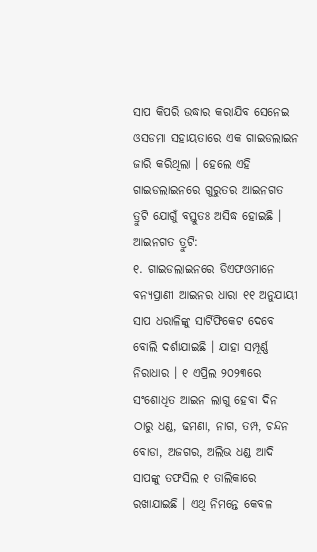ସାପ କିପରି ଉଦ୍ଧାର କରାଯିବ ସେନେଇ ଓସଡମା ସହାୟତାରେ ଏକ ଗାଇଡଲାଇନ ଜାରି କରିଥିଲା । ହେଲେ ଏହି ଗାଇଡଲାଇନରେ ଗୁରୁତର ଆଇନଗତ ତ୍ରୁଟି ଯୋଗୁଁ ବସ୍ତୁତଃ ଅସିଦ୍ଧ ହୋଇଛି ।
ଆଇନଗତ ତ୍ରୁଟି:
୧. ଗାଇଡଲାଇନରେ ଡିଏଫଓମାନେ ବନ୍ୟପ୍ରାଣୀ ଆଇନର ଧାରା ୧୧ ଅନୁଯାୟୀ ସାପ ଧରାଳିଙ୍କୁ ସାର୍ଟିଫିକେଟ ଦେବେ ବୋଲି ଦର୍ଶାଯାଇଛି । ଯାହା ସମ୍ପୂର୍ଣ୍ଣ ନିରାଧାର । ୧ ଏପ୍ରିଲ ୨୦୨୩ରେ ସଂଶୋଧିତ ଆଇନ ଲାଗୁ ହେବା ଦିନ ଠାରୁ ଧଣ୍ଡ, ଢମଣା, ନାଗ, ତମ୍ପ, ଚନ୍ଦନ ବୋଡା, ଅଜଗର, ଅଲିଭ ଧଣ୍ଡ ଆଦି ସାପଙ୍କୁ ତଫସିଲ ୧ ତାଲିକାରେ ରଖାଯାଇଛି । ଏଥି ନିମନ୍ତେ କେବଳ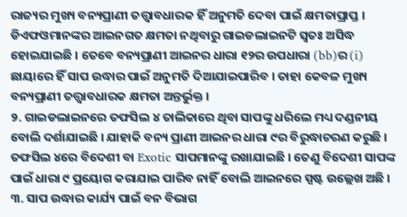ରାଜ୍ୟର ମୁଖ୍ୟ ବନ୍ୟପ୍ରାଣୀ ତତ୍ତ୍ଵାବଧାରକ ହିଁ ଅନୁମତି ଦେବା ପାଇଁ କ୍ଷମତାପ୍ରାପ୍ତ । ଡିଏଫଓମାନଙ୍କର ଆଇନଗତ କ୍ଷମତା ନଥିବାରୁ ଗାଇଡଲାଇନଟି ସ୍ବତଃ ଅସିଦ୍ଧ ହୋଇଯାଇଛି । ତେବେ ବନ୍ୟପ୍ରାଣୀ ଆଇନର ଧାରା ୧୨ର ଉପଧାରା (bb)ର (i) ଛାୟାରେ ହିଁ ସାପ ଉଦ୍ଧାର ପାଇଁ ଅନୁମତି ଦିଆଯାଇପାରିବ । ତାହା କେବଳ ମୁଖ୍ୟ ବନ୍ୟପ୍ରାଣୀ ତତ୍ତ୍ଵାବଧାରକ କ୍ଷମତା ଅନ୍ତର୍ଭୁକ୍ତ ।
୨. ଗାଇଡଲାଇନରେ ତଫସିଲ ୪ ତାଲିକାରେ ଥିବା ସାପଙ୍କୁ ଧରିଲେ ମଧ୍ୟ ଦଣ୍ଡନୀୟ ବୋଲି ଦର୍ଶାଯାଇଛି । ଯାହାକି ବନ୍ୟ ପ୍ରାଣୀ ଆଇନର ଧାରା ୯ର ବିରୁଦ୍ଧାଚରଣ କରୁଛି । ତଫସିଲ ୪ରେ ବିଦେଶୀ ବା Exotic ସାପମାନଙ୍କୁ ରଖାଯାଇଛି । ତେଣୁ ବିଦେଶୀ ସାପଙ୍କ ପାଇଁ ଧାରା ୯ ପ୍ରୟୋଗ କରାଯାଇ ପାରିବ ନାହିଁ ବୋଲି ଆଇନରେ ସ୍ପଷ୍ଟ ଉଲ୍ଲେଖ ଅଛି ।
୩. ସାପ ଉଦ୍ଧାର କାର୍ଯ୍ୟ ପାଇଁ ବନ ବିଭାଗ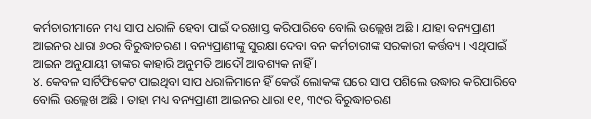କର୍ମଚାରୀମାନେ ମଧ୍ୟ ସାପ ଧରାଳି ହେବା ପାଇଁ ଦରଖାସ୍ତ କରିପାରିବେ ବୋଲି ଉଲ୍ଲେଖ ଅଛି । ଯାହା ବନ୍ୟପ୍ରାଣୀ ଆଇନର ଧାରା ୬୦ର ବିରୁଦ୍ଧାଚରଣ । ବନ୍ୟପ୍ରାଣୀଙ୍କୁ ସୁରକ୍ଷା ଦେବା ବନ କର୍ମଚାରୀଙ୍କ ସରକାରୀ କର୍ତ୍ତବ୍ୟ । ଏଥିପାଇଁ ଆଇନ ଅନୁଯାୟୀ ତାଙ୍କର କାହାରି ଅନୁମତି ଆଦୌ ଆବଶ୍ୟକ ନାହିଁ ।
୪. କେବଳ ସାର୍ଟିଫିକେଟ ପାଇଥିବା ସାପ ଧରାଳିମାନେ ହିଁ କେଉଁ ଲୋକଙ୍କ ଘରେ ସାପ ପଶିଲେ ଉଦ୍ଧାର କରିପାରିବେ ବୋଲି ଉଲ୍ଲେଖ ଅଛି । ତାହା ମଧ୍ୟ ବନ୍ୟପ୍ରାଣୀ ଆଇନର ଧାରା ୧୧, ୩୯ର ବିରୁଦ୍ଧାଚରଣ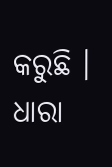କରୁଛି । ଧାରା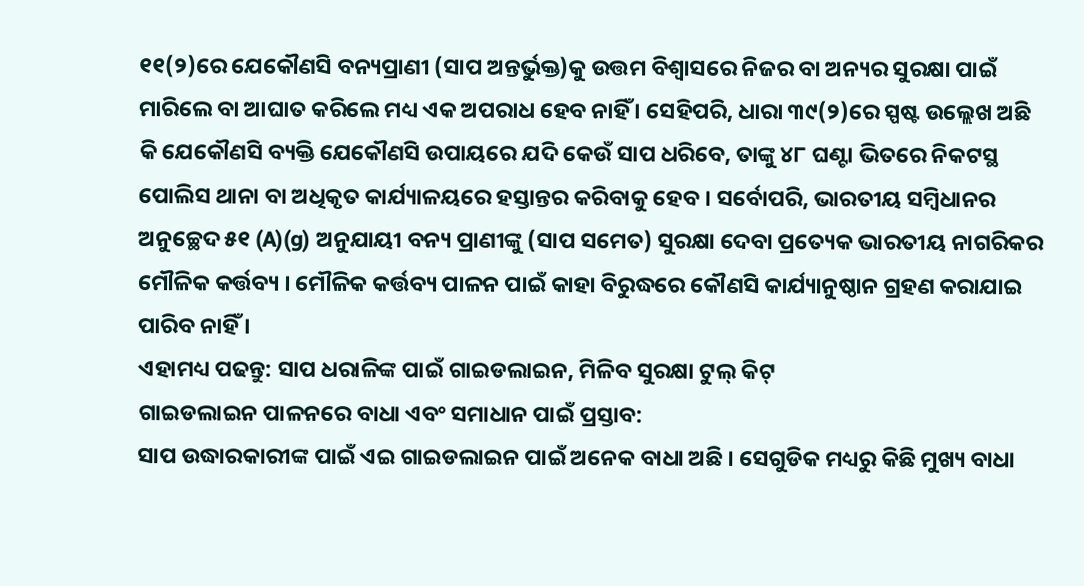୧୧(୨)ରେ ଯେକୌଣସି ବନ୍ୟପ୍ରାଣୀ (ସାପ ଅନ୍ତର୍ଭୁକ୍ତ)କୁ ଉତ୍ତମ ବିଶ୍ଵାସରେ ନିଜର ବା ଅନ୍ୟର ସୁରକ୍ଷା ପାଇଁ ମାରିଲେ ବା ଆଘାତ କରିଲେ ମଧ୍ୟ ଏକ ଅପରାଧ ହେବ ନାହିଁ । ସେହିପରି, ଧାରା ୩୯(୨)ରେ ସ୍ପଷ୍ଟ ଉଲ୍ଲେଖ ଅଛି କି ଯେକୌଣସି ବ୍ୟକ୍ତି ଯେକୌଣସି ଉପାୟରେ ଯଦି କେଉଁ ସାପ ଧରିବେ, ତାଙ୍କୁ ୪୮ ଘଣ୍ଟା ଭିତରେ ନିକଟସ୍ଥ ପୋଲିସ ଥାନା ବା ଅଧିକୃତ କାର୍ଯ୍ୟାଳୟରେ ହସ୍ତାନ୍ତର କରିବାକୁ ହେବ । ସର୍ବୋପରି, ଭାରତୀୟ ସମ୍ବିଧାନର ଅନୁଚ୍ଛେଦ ୫୧ (A)(g) ଅନୁଯାୟୀ ବନ୍ୟ ପ୍ରାଣୀଙ୍କୁ (ସାପ ସମେତ) ସୁରକ୍ଷା ଦେବା ପ୍ରତ୍ୟେକ ଭାରତୀୟ ନାଗରିକର ମୌଳିକ କର୍ତ୍ତବ୍ୟ । ମୌଳିକ କର୍ତ୍ତବ୍ୟ ପାଳନ ପାଇଁ କାହା ବିରୁଦ୍ଧରେ କୌଣସି କାର୍ଯ୍ୟାନୁଷ୍ଠାନ ଗ୍ରହଣ କରାଯାଇ ପାରିବ ନାହିଁ ।
ଏହାମଧ୍ୟ ପଢନ୍ତୁ: ସାପ ଧରାଳିଙ୍କ ପାଇଁ ଗାଇଡଲାଇନ, ମିଳିବ ସୁରକ୍ଷା ଟୁଲ୍ କିଟ୍
ଗାଇଡଲାଇନ ପାଳନରେ ବାଧା ଏବଂ ସମାଧାନ ପାଇଁ ପ୍ରସ୍ତାବ:
ସାପ ଉଦ୍ଧାରକାରୀଙ୍କ ପାଇଁ ଏଇ ଗାଇଡଲାଇନ ପାଇଁ ଅନେକ ବାଧା ଅଛି । ସେଗୁଡିକ ମଧ୍ୟରୁ କିଛି ମୁଖ୍ୟ ବାଧା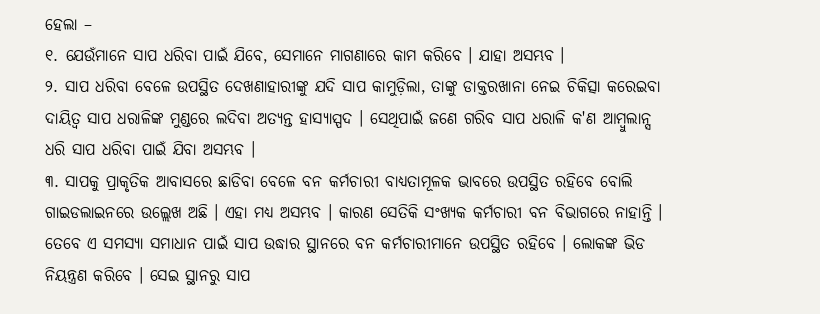ହେଲା –
୧. ଯେଉଁମାନେ ସାପ ଧରିବା ପାଇଁ ଯିବେ, ସେମାନେ ମାଗଣାରେ କାମ କରିବେ । ଯାହା ଅସମ୍ଭବ ।
୨. ସାପ ଧରିବା ବେଳେ ଉପସ୍ଥିତ ଦେଖଣାହାରୀଙ୍କୁ ଯଦି ସାପ କାମୁଡ଼ିଲା, ତାଙ୍କୁ ଡାକ୍ତରଖାନା ନେଇ ଚିକିତ୍ସା କରେଇବା ଦାୟିତ୍ଵ ସାପ ଧରାଳିଙ୍କ ମୁଣ୍ଡରେ ଲଦିବା ଅତ୍ୟନ୍ତ ହାସ୍ୟାସ୍ପଦ । ସେଥିପାଇଁ ଜଣେ ଗରିବ ସାପ ଧରାଳି କ'ଣ ଆମ୍ବୁଲାନ୍ସ ଧରି ସାପ ଧରିବା ପାଇଁ ଯିବା ଅସମ୍ଭବ ।
୩. ସାପକୁ ପ୍ରାକୃତିକ ଆବାସରେ ଛାଡିବା ବେଳେ ବନ କର୍ମଚାରୀ ବାଧ୍ୟତାମୂଳକ ଭାବରେ ଉପସ୍ଥିତ ରହିବେ ବୋଲି ଗାଇଡଲାଇନରେ ଉଲ୍ଲେଖ ଅଛି । ଏହା ମଧ୍ୟ ଅସମ୍ଭବ । କାରଣ ସେତିକି ସଂଖ୍ୟକ କର୍ମଚାରୀ ବନ ବିଭାଗରେ ନାହାନ୍ତି । ତେବେ ଏ ସମସ୍ୟା ସମାଧାନ ପାଇଁ ସାପ ଉଦ୍ଧାର ସ୍ଥାନରେ ବନ କର୍ମଚାରୀମାନେ ଉପସ୍ଥିତ ରହିବେ । ଲୋକଙ୍କ ଭିଡ ନିୟନ୍ତ୍ରଣ କରିବେ । ସେଇ ସ୍ଥାନରୁ ସାପ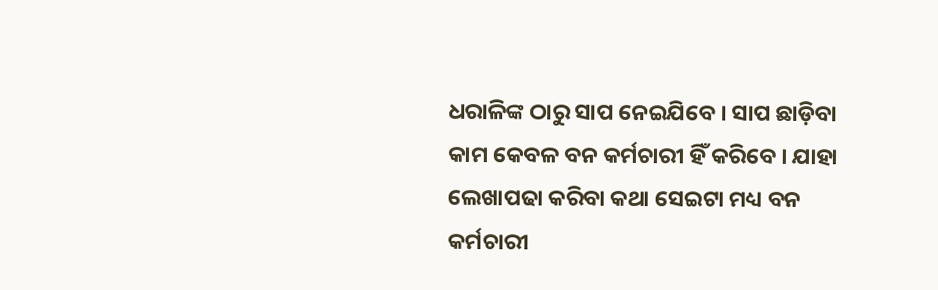ଧରାଳିଙ୍କ ଠାରୁ ସାପ ନେଇଯିବେ । ସାପ ଛାଡ଼ିବା କାମ କେବଳ ବନ କର୍ମଚାରୀ ହିଁ କରିବେ । ଯାହା ଲେଖାପଢା କରିବା କଥା ସେଇଟା ମଧ୍ୟ ବନ କର୍ମଚାରୀ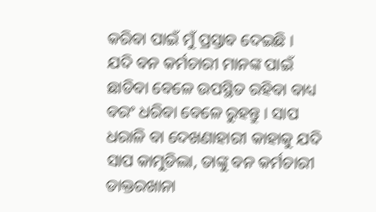କରିବା ପାଇଁ ମୁଁ ପ୍ରସ୍ତାବ ଦେଇଛି ।
ଯଦି ବନ କର୍ମଚାରୀ ମାନଙ୍କ ପାଇଁ ଛାଡିବା ବେଳେ ଉପସ୍ଥିତ ରହିବା ବାଧ୍ୟ ବରଂ ଧରିବା ବେଳେ ରୁହନ୍ତୁ । ସାପ ଧରାଳି ବା ଦେଖଣାହାରୀ କାହାକୁ ଯଦି ସାପ କାମୁଡିଲା, ତାଙ୍କୁ ବନ କର୍ମଚାରୀ ଡାକ୍ତରଖାନା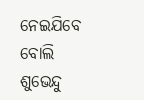ନେଇଯିବେ ବୋଲି ଶୁଭେନ୍ଦୁ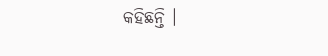କହିଛନ୍ତି ।